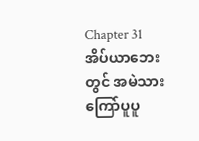Chapter 31
အိပ်ယာဘေးတွင် အမဲသားကြော်ပူပူ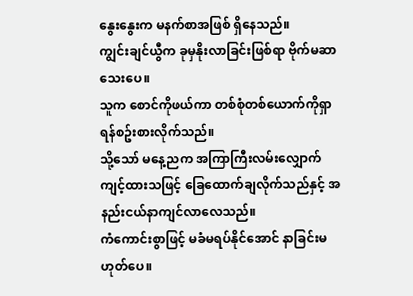နွေးနွေးက မနက်စာအဖြစ် ရှိနေသည်။
ကျွင်းချင်ယွီက ခုမှနိုးလာခြင်းဖြစ်ရာ ဗိုက်မဆာသေးပေ။
သူက စောင်ကိုဖယ်ကာ တစ်စုံတစ်ယောက်ကိုရှာရန်စဥ်းစားလိုက်သည်။
သို့သော် မနေ့ညက အကြာကြီးလမ်းလျှောက်ကျင့်ထားသဖြင့် ခြေထောက်ချလိုက်သည်နှင့် အနည်းငယ်နာကျင်လာလေသည်။
ကံကောင်းစွာဖြင့် မခံမရပ်နိုင်အောင် နာခြင်းမဟုတ်ပေ။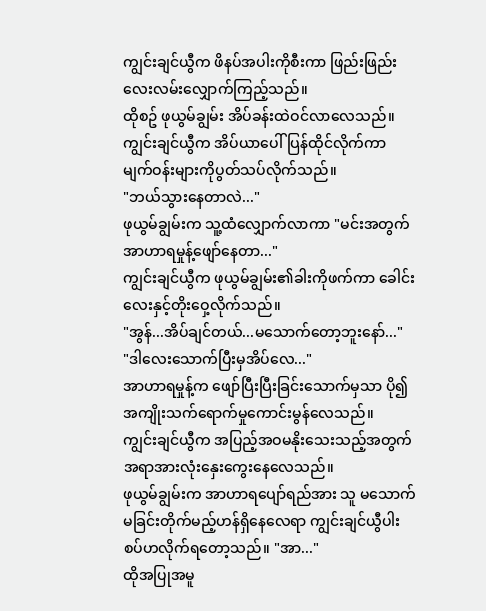ကျွင်းချင်ယွီက ဖိနပ်အပါးကိုစီးကာ ဖြည်းဖြည်းလေးလမ်းလျှောက်ကြည့်သည်။
ထိုစဥ် ဖုယွမ်ချွမ်း အိပ်ခန်းထဲဝင်လာလေသည်။
ကျွင်းချင်ယွီက အိပ်ယာပေါ်ပြန်ထိုင်လိုက်ကာ မျက်ဝန်းများကိုပွတ်သပ်လိုက်သည်။
"ဘယ်သွားနေတာလဲ..."
ဖုယွမ်ချွမ်းက သူ့ထံလျှောက်လာကာ "မင်းအတွက် အာဟာရမှုန့်ဖျော်နေတာ..."
ကျွင်းချင်ယွီက ဖုယွမ်ချွမ်း၏ခါးကိုဖက်ကာ ခေါင်းလေးနှင့်တိုးဝှေ့လိုက်သည်။
"အွန်...အိပ်ချင်တယ်...မသောက်တော့ဘူးနော်..."
"ဒါလေးသောက်ပြီးမှအိပ်လေ..."
အာဟာရမှုန့်က ဖျော်ပြီးပြီးခြင်းသောက်မှသာ ပို၍အကျိုးသက်ရောက်မှုကောင်းမွန်လေသည်။
ကျွင်းချင်ယွီက အပြည့်အဝမနိုးသေးသည့်အတွက် အရာအားလုံးနှေးကွေးနေလေသည်။
ဖုယွမ်ချွမ်းက အာဟာရပျော်ရည်အား သူ မသောက်မခြင်းတိုက်မည့်ဟန်ရှိနေလေရာ ကျွင်းချင်ယွီပါးစပ်ဟလိုက်ရတော့သည်။ "အာ..."
ထိုအပြုအမူ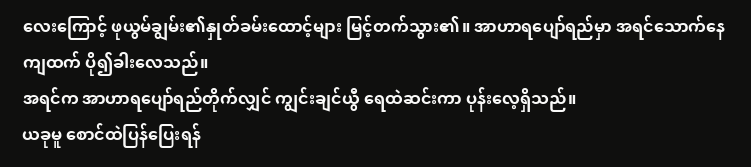လေးကြောင့် ဖုယွမ်ချွမ်း၏နှုတ်ခမ်းထောင့်များ မြင့်တက်သွား၏။ အာဟာရပျော်ရည်မှာ အရင်သောက်နေကျထက် ပို၍ခါးလေသည်။
အရင်က အာဟာရပျော်ရည်တိုက်လျှင် ကျွင်းချင်ယွီ ရေထဲဆင်းကာ ပုန်းလေ့ရှိသည်။
ယခုမူ စောင်ထဲပြန်ပြေးရန်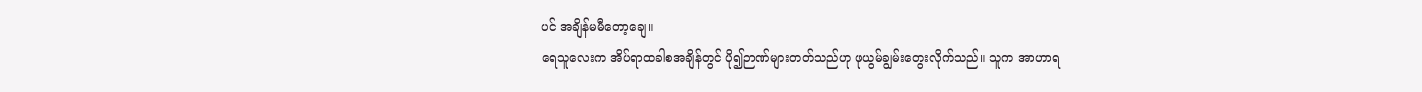ပင် အချိန်မမီတော့ချေ။
ရေသူလေးက အိပ်ရာထခါစအချိန်တွင် ပို၍ဉာဏ်များတတ်သည်ဟု ဖုယွမ်ချွမ်းတွေးလိုက်သည်။ သူက အာဟာရ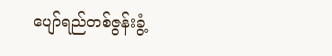ပျော်ရည်တစ်ဇွန်းခွံ့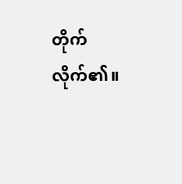တိုက်လိုက်၏။